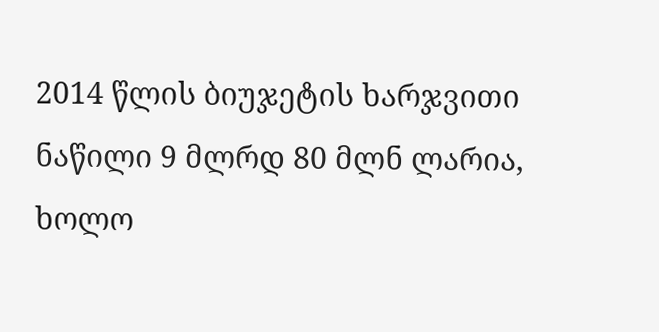2014 წლის ბიუჯეტის ხარჯვითი ნაწილი 9 მლრდ 80 მლნ ლარია, ხოლო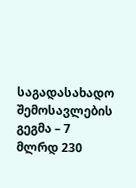საგადასახადო შემოსავლების გეგმა – 7 მლრდ 230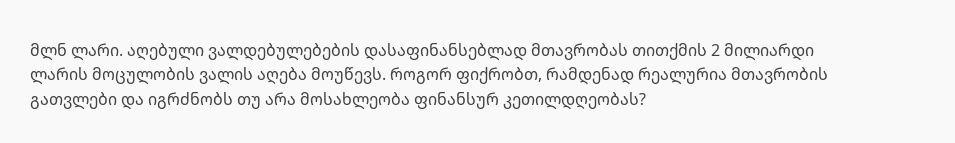მლნ ლარი. აღებული ვალდებულებების დასაფინანსებლად მთავრობას თითქმის 2 მილიარდი ლარის მოცულობის ვალის აღება მოუწევს. როგორ ფიქრობთ, რამდენად რეალურია მთავრობის გათვლები და იგრძნობს თუ არა მოსახლეობა ფინანსურ კეთილდღეობას?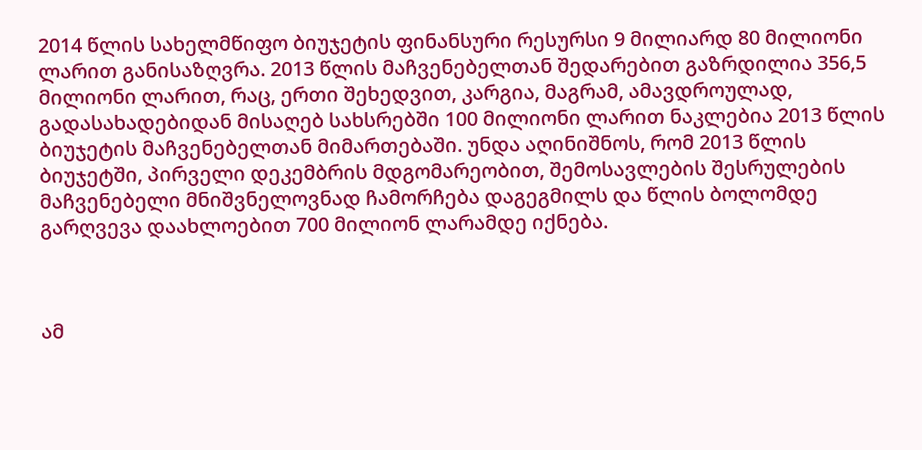2014 წლის სახელმწიფო ბიუჯეტის ფინანსური რესურსი 9 მილიარდ 80 მილიონი ლარით განისაზღვრა. 2013 წლის მაჩვენებელთან შედარებით გაზრდილია 356,5 მილიონი ლარით, რაც, ერთი შეხედვით, კარგია, მაგრამ, ამავდროულად, გადასახადებიდან მისაღებ სახსრებში 100 მილიონი ლარით ნაკლებია 2013 წლის ბიუჯეტის მაჩვენებელთან მიმართებაში. უნდა აღინიშნოს, რომ 2013 წლის ბიუჯეტში, პირველი დეკემბრის მდგომარეობით, შემოსავლების შესრულების მაჩვენებელი მნიშვნელოვნად ჩამორჩება დაგეგმილს და წლის ბოლომდე გარღვევა დაახლოებით 700 მილიონ ლარამდე იქნება.



ამ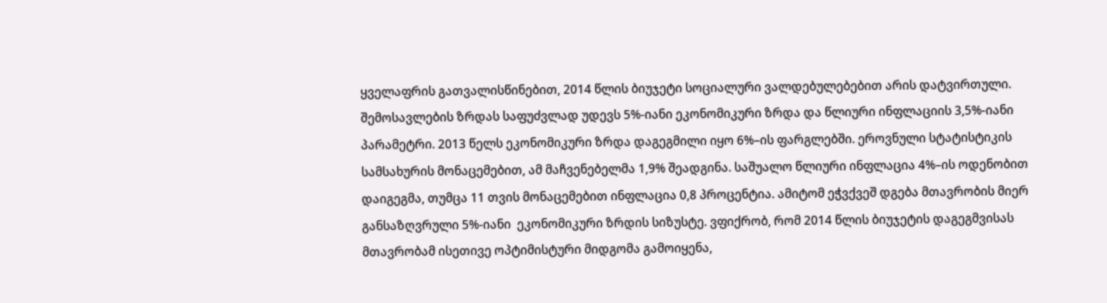ყველაფრის გათვალისწინებით, 2014 წლის ბიუჯეტი სოციალური ვალდებულებებით არის დატვირთული. შემოსავლების ზრდას საფუძვლად უდევს 5%-იანი ეკონომიკური ზრდა და წლიური ინფლაციის 3,5%-იანი პარამეტრი. 2013 წელს ეკონომიკური ზრდა დაგეგმილი იყო 6%–ის ფარგლებში. ეროვნული სტატისტიკის სამსახურის მონაცემებით, ამ მაჩვენებელმა 1,9% შეადგინა. საშუალო წლიური ინფლაცია 4%–ის ოდენობით დაიგეგმა, თუმცა 11 თვის მონაცემებით ინფლაცია 0,8 პროცენტია. ამიტომ ეჭვქვეშ დგება მთავრობის მიერ განსაზღვრული 5%-იანი  ეკონომიკური ზრდის სიზუსტე. ვფიქრობ, რომ 2014 წლის ბიუჯეტის დაგეგმვისას მთავრობამ ისეთივე ოპტიმისტური მიდგომა გამოიყენა,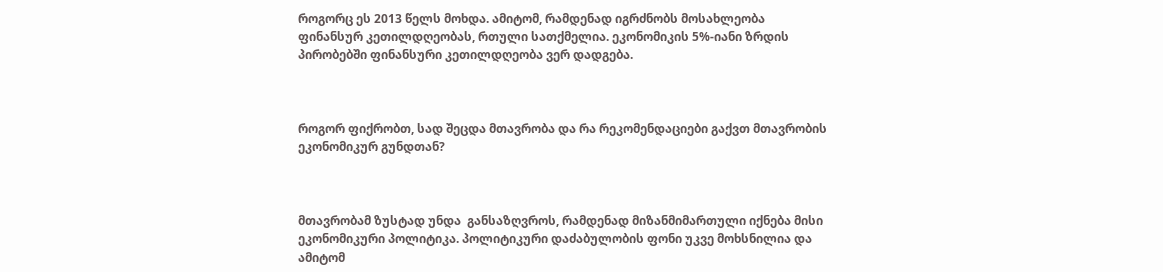როგორც ეს 2013 წელს მოხდა. ამიტომ, რამდენად იგრძნობს მოსახლეობა ფინანსურ კეთილდღეობას, რთული სათქმელია. ეკონომიკის 5%-იანი ზრდის პირობებში ფინანსური კეთილდღეობა ვერ დადგება.



როგორ ფიქრობთ, სად შეცდა მთავრობა და რა რეკომენდაციები გაქვთ მთავრობის ეკონომიკურ გუნდთან?



მთავრობამ ზუსტად უნდა  განსაზღვროს, რამდენად მიზანმიმართული იქნება მისი ეკონომიკური პოლიტიკა. პოლიტიკური დაძაბულობის ფონი უკვე მოხსნილია და ამიტომ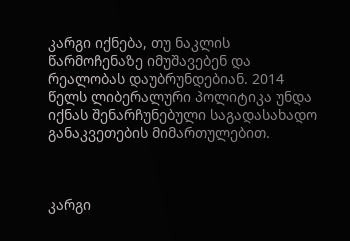კარგი იქნება, თუ ნაკლის წარმოჩენაზე იმუშავებენ და რეალობას დაუბრუნდებიან. 2014 წელს ლიბერალური პოლიტიკა უნდა იქნას შენარჩუნებული საგადასახადო განაკვეთების მიმართულებით.



კარგი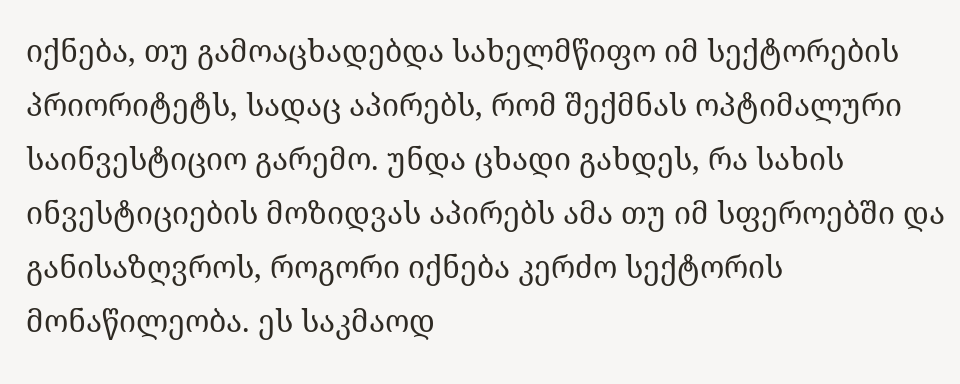იქნება, თუ გამოაცხადებდა სახელმწიფო იმ სექტორების პრიორიტეტს, სადაც აპირებს, რომ შექმნას ოპტიმალური საინვესტიციო გარემო. უნდა ცხადი გახდეს, რა სახის ინვესტიციების მოზიდვას აპირებს ამა თუ იმ სფეროებში და განისაზღვროს, როგორი იქნება კერძო სექტორის მონაწილეობა. ეს საკმაოდ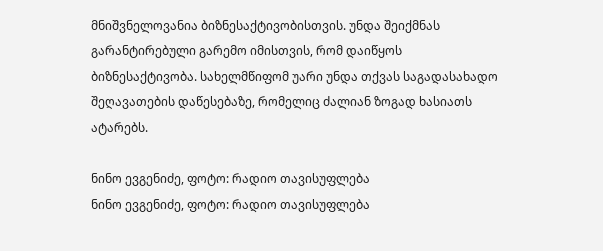მნიშვნელოვანია ბიზნესაქტივობისთვის. უნდა შეიქმნას გარანტირებული გარემო იმისთვის, რომ დაიწყოს ბიზნესაქტივობა. სახელმწიფომ უარი უნდა თქვას საგადასახადო შეღავათების დაწესებაზე, რომელიც ძალიან ზოგად ხასიათს ატარებს.

ნინო ევგენიძე, ფოტო: რადიო თავისუფლება
ნინო ევგენიძე, ფოტო: რადიო თავისუფლება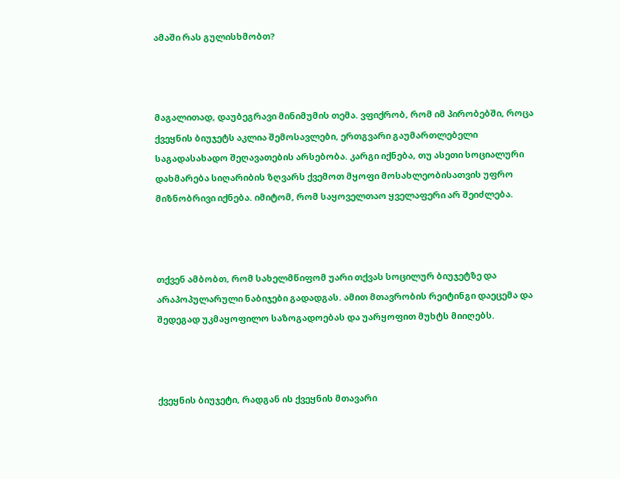ამაში რას გულისხმობთ?



მაგალითად, დაუბეგრავი მინიმუმის თემა. ვფიქრობ, რომ იმ პირობებში, როცა ქვეყნის ბიუჯეტს აკლია შემოსავლები, ერთგვარი გაუმართლებელი საგადასახადო შეღავათების არსებობა. კარგი იქნება, თუ ასეთი სოციალური დახმარება სიღარიბის ზღვარს ქვემოთ მყოფი მოსახლეობისათვის უფრო მიზნობრივი იქნება. იმიტომ, რომ საყოველთაო ყველაფერი არ შეიძლება.



თქვენ ამბობთ, რომ სახელმწიფომ უარი თქვას სოცილურ ბიუჯეტზე და არაპოპულარული ნაბიჯები გადადგას. ამით მთავრობის რეიტინგი დაეცემა და შედეგად უკმაყოფილო საზოგადოებას და უარყოფით მუხტს მიიღებს.



ქვეყნის ბიუჯეტი, რადგან ის ქვეყნის მთავარი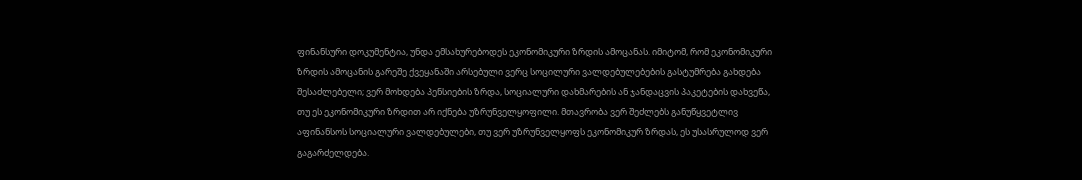ფინანსური დოკუმენტია, უნდა ემსახურებოდეს ეკონომიკური ზრდის ამოცანას. იმიტომ, რომ ეკონომიკური ზრდის ამოცანის გარეშე ქვეყანაში არსებული ვერც სოცილური ვალდებულებების გასტუმრება გახდება შესაძლებელი; ვერ მოხდება პენსიების ზრდა, სოციალური დახმარების ან ჯანდაცვის პაკეტების დახვეწა, თუ ეს ეკონომიკური ზრდით არ იქნება უზრუნველყოფილი. მთავრობა ვერ შეძლებს განუწყვეტლივ აფინანსოს სოციალური ვალდებულები, თუ ვერ უზრუნველყოფს ეკონომიკურ ზრდას, ეს უსასრულოდ ვერ გაგარძელდება.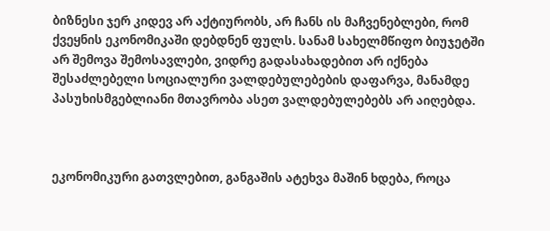ბიზნესი ჯერ კიდევ არ აქტიურობს, არ ჩანს ის მაჩვენებლები, რომ ქვეყნის ეკონომიკაში დებდნენ ფულს. სანამ სახელმწიფო ბიუჯეტში არ შემოვა შემოსავლები, ვიდრე გადასახადებით არ იქნება შესაძლებელი სოციალური ვალდებულებების დაფარვა, მანამდე პასუხისმგებლიანი მთავრობა ასეთ ვალდებულებებს არ აიღებდა.



ეკონომიკური გათვლებით, განგაშის ატეხვა მაშინ ხდება, როცა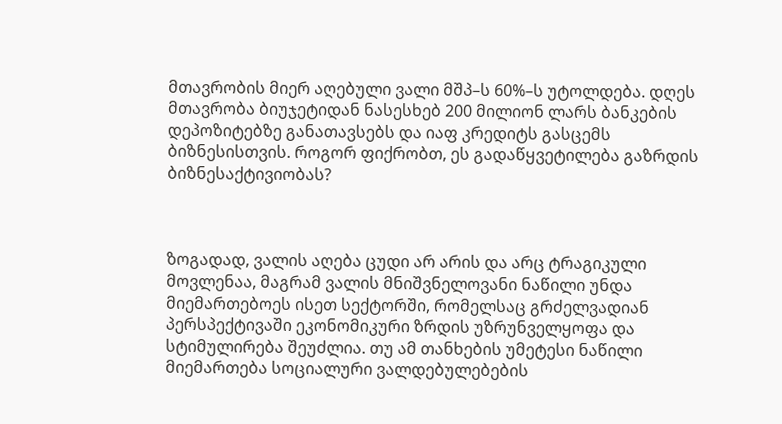მთავრობის მიერ აღებული ვალი მშპ–ს 60%–ს უტოლდება. დღეს მთავრობა ბიუჯეტიდან ნასესხებ 200 მილიონ ლარს ბანკების დეპოზიტებზე განათავსებს და იაფ კრედიტს გასცემს ბიზნესისთვის. როგორ ფიქრობთ, ეს გადაწყვეტილება გაზრდის ბიზნესაქტივიობას?



ზოგადად, ვალის აღება ცუდი არ არის და არც ტრაგიკული მოვლენაა, მაგრამ ვალის მნიშვნელოვანი ნაწილი უნდა მიემართებოეს ისეთ სექტორში, რომელსაც გრძელვადიან პერსპექტივაში ეკონომიკური ზრდის უზრუნველყოფა და სტიმულირება შეუძლია. თუ ამ თანხების უმეტესი ნაწილი მიემართება სოციალური ვალდებულებების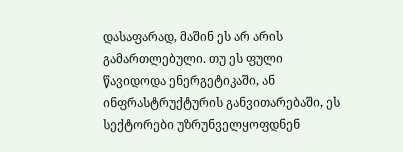დასაფარად, მაშინ ეს არ არის გამართლებული. თუ ეს ფული წავიდოდა ენერგეტიკაში, ან ინფრასტრუქტურის განვითარებაში, ეს სექტორები უზრუნველყოფდნენ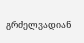გრძელვადიან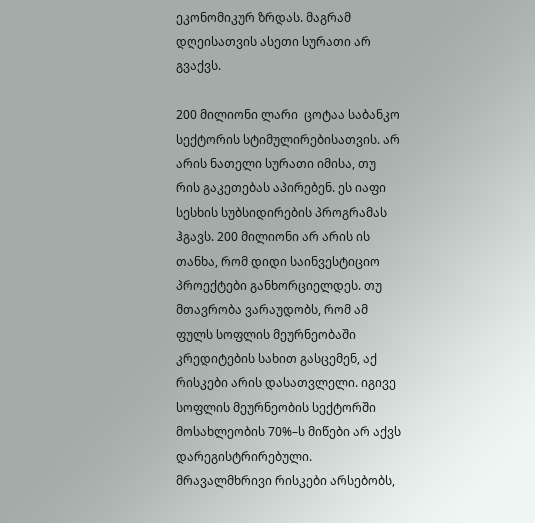ეკონომიკურ ზრდას. მაგრამ დღეისათვის ასეთი სურათი არ გვაქვს.

200 მილიონი ლარი  ცოტაა საბანკო სექტორის სტიმულირებისათვის. არ არის ნათელი სურათი იმისა, თუ რის გაკეთებას აპირებენ. ეს იაფი სესხის სუბსიდირების პროგრამას ჰგავს. 200 მილიონი არ არის ის თანხა, რომ დიდი საინვესტიციო პროექტები განხორციელდეს. თუ მთავრობა ვარაუდობს, რომ ამ ფულს სოფლის მეურნეობაში კრედიტების სახით გასცემენ, აქ რისკები არის დასათვლელი. იგივე სოფლის მეურნეობის სექტორში მოსახლეობის 70%–ს მიწები არ აქვს დარეგისტრირებული. მრავალმხრივი რისკები არსებობს,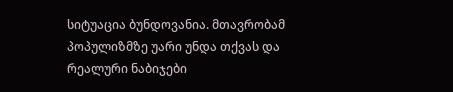სიტუაცია ბუნდოვანია. მთავრობამ პოპულიზმზე უარი უნდა თქვას და რეალური ნაბიჯები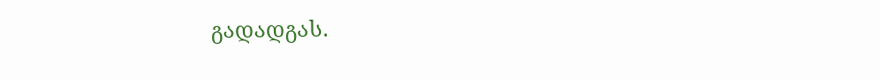გადადგას.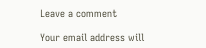Leave a comment

Your email address will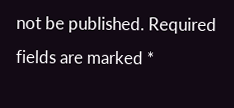not be published. Required fields are marked *